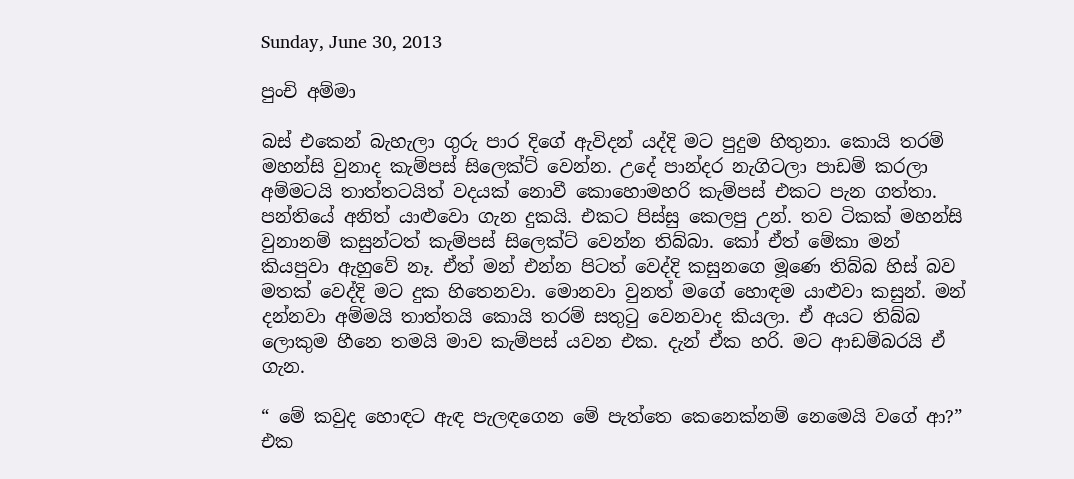Sunday, June 30, 2013

පුංචි අම්මා

බස් එකෙන් බැහැලා ගුරු පාර දිගේ ඇවිදන් යද්දි මට පුදුම හිතුනා. කොයි තරම් මහන්සි වුනාද කැම්පස් සිලෙක්ට් වෙන්න. උදේ පාන්දර නැගිටලා පාඩම් කරලා අම්මටයි තාත්තටයිත් වදයක් නොවී කොහොමහරි කැම්පස් එකට පැන ගත්තා. පන්තියේ අනිත් යාළුවො ගැන දුකයි. එකට පිස්සු කෙලපු උන්. තව ටිකක් මහන්සි වුනානම් කසුන්ටත් කැම්පස් සිලෙක්ට් වෙන්න තිබ්බා. කෝ ඒත් මේකා මන් කියපුවා ඇහුවේ නෑ. ඒත් මන් එන්න පිටත් වෙද්දි කසුනගෙ මූණෙ තිබ්බ හිස් බව මතක් වෙද්දි මට දුක හිතෙනවා. මොනවා වුනත් මගේ හොඳම යාළුවා කසුන්. මන් දන්නවා අම්මයි තාත්තයි කොයි තරම් සතුටු වෙනවාද කියලා. ඒ අයට තිබ්බ ලොකුම හීනෙ තමයි මාව කැම්පස් යවන එක. දැන් ඒක හරි. මට ආඩම්බරයි ඒ ගැන.

“ මේ කවුද හොඳට ඇඳ පැලඳගෙන මේ පැත්තෙ කෙනෙක්නම් නෙමෙයි වගේ ආ?” එක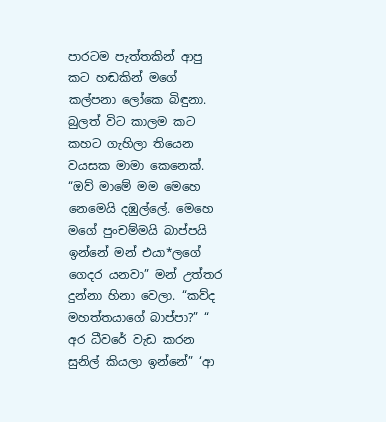පාරටම පැත්තකින් ආපු කට හඬකින් මගේ කල්පනා ලෝකෙ බිඳුනා. බුලත් විට කාලම කට කහට ගැහිලා තියෙන වයසක මාමා කෙනෙක්. “ඔව් මාමේ මම මෙහෙ නෙමෙයි දඹුල්ලේ. මෙහෙ මගේ පුංචම්මයි බාප්පයි ඉන්නේ මන් එයා*ලගේ ගෙදර යනවා” මන් උත්තර දුන්නා හිනා වෙලා. “කව්ද මහත්තයාගේ බාප්පා?” “ අර ධීවරේ වැඩ කරන සුනිල් කියලා ඉන්නේ” ‘ආ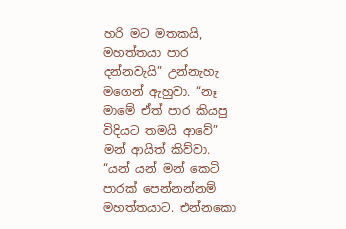හරි මට මතකයි, මහත්තයා පාර දන්නවැයි” උන්නැහැ මගෙන් ඇහුවා. “නෑ මාමේ ඒත් පාර කියපු විදියට තමයි ආවේ” මන් ආයිත් කිව්වා. “යන් යන් මන් කෙටි පාරක් පෙන්නන්නම් මහත්තයාට. එන්නකො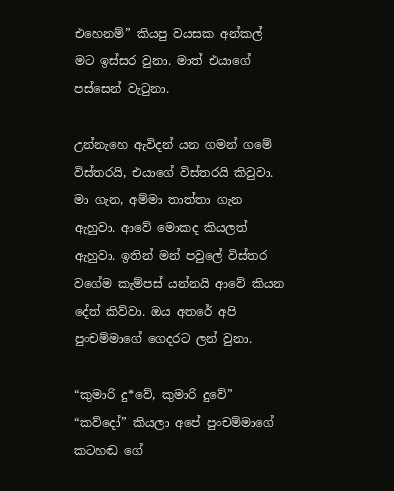එහෙනම්” කියපු වයසක අන්කල් මට ඉස්සර වුනා. මාත් එයාගේ පස්සෙන් වැටුනා.

උන්නැහෙ ඇවිදන් යන ගමන් ගමේ විස්තරයි, එයාගේ විස්තරයි කිවුවා. මා ගැන, අම්මා තාත්තා ගැන ඇහුවා. ආවේ මොකද කියලත් ඇහුවා. ඉතින් මන් පවුලේ විස්තර වගේම කැම්පස් යන්නයි ආවේ කියන දේත් කිව්වා. ඔය අතරේ අපි පුංචම්මාගේ ගෙදරට ලන් වුනා.

“කුමාරි දු*වේ, කුමාරි දුවේ” “කව්දෝ” කියලා අපේ පුංචම්මාගේ කටහඬ ගේ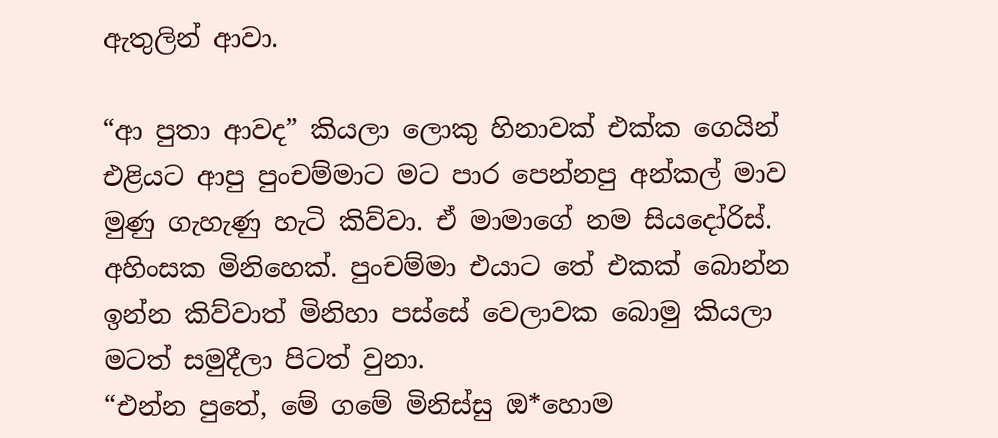ඇතුලින් ආවා.

“ආ පුතා ආවද” කියලා ලොකු හිනාවක් එක්ක ගෙයින් එළියට ආපු පුංචම්මාට මට පාර පෙන්නපු අන්කල් මාව මුණු ගැහැණු හැටි කිව්වා. ඒ මාමාගේ නම සියදෝරිස්. අහිංසක මිනිහෙක්. පුංචම්මා එයාට තේ එකක් බොන්න ඉන්න කිව්වාත් මිනිහා පස්සේ වෙලාවක බොමු කියලා මටත් සමුදීලා පිටත් වුනා.
“එන්න පුතේ, මේ ගමේ මිනිස්සු ඔ*හොම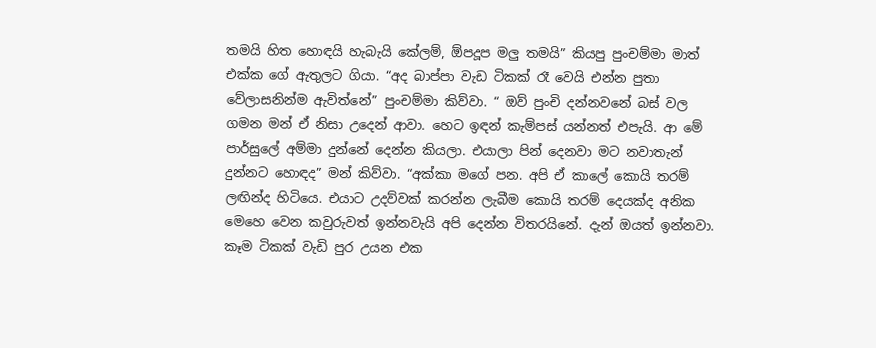තමයි හිත හොඳයි හැබැයි කේලම්, ඕපදූප මලු තමයි” කියපු පුංචම්මා මාත් එක්ක ගේ ඇතුලට ගියා. “අද බාප්පා වැඩ ටිකක් රෑ වෙයි එන්න පුතා වේලාසනින්ම ඇවිත්නේ” පුංචම්මා කිව්වා. “ ඔව් පුංචි දන්නවනේ බස් වල ගමන මන් ඒ නිසා උදෙන් ආවා. හෙට ඉඳන් කැම්පස් යන්නත් එපැයි. ආ මේ පාර්සුලේ අම්මා දුන්නේ දෙන්න කියලා. එයාලා පින් දෙනවා මට නවාතැන් දුන්නට හොඳද” මන් කිව්වා. “අක්කා මගේ පන. අපි ඒ කාලේ කොයි තරම් ලඟින්ද හිටියෙ. එයාට උදව්වක් කරන්න ලැබීම කොයි තරම් දෙයක්ද අනික මෙහෙ වෙන කවුරුවත් ඉන්නවැයි අපි දෙන්න විතරයිනේ. දැන් ඔයත් ඉන්නවා. කෑම ටිකක් වැඩි පුර උයන එක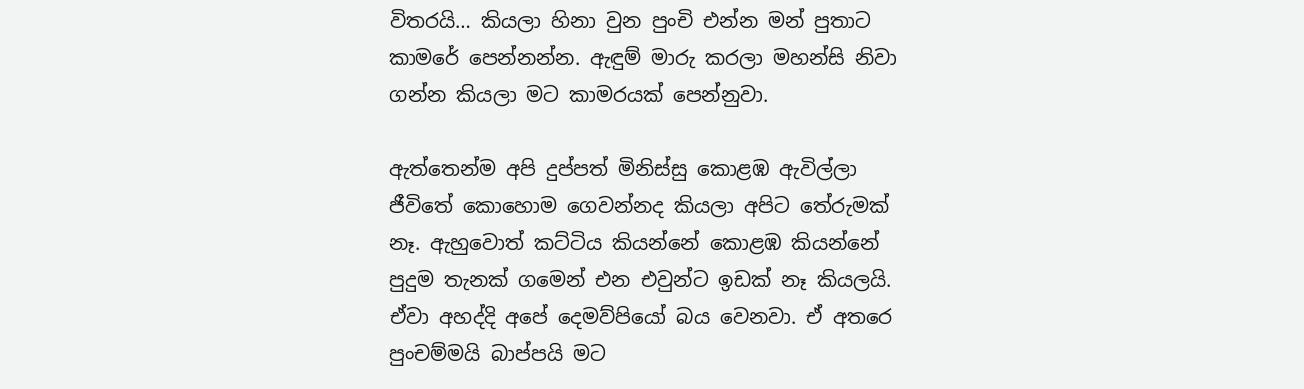විතරයි… කියලා හිනා වුන පුංචි එන්න මන් පුතාට කාමරේ පෙන්නන්න. ඇඳුම් මාරු කරලා මහන්සි නිවා ගන්න කියලා මට කාමරයක් පෙන්නුවා.

ඇත්තෙන්ම අපි දුප්පත් මිනිස්සු කොළඹ ඇවිල්ලා ජීවිතේ කොහොම ගෙවන්නද කියලා අපිට තේරුමක් නෑ. ඇහුවොත් කට්ටිය කියන්නේ කොළඹ කියන්නේ පුදුම තැනක් ගමෙන් එන එවුන්ට ඉඩක් නෑ කියලයි. ඒවා අහද්දි අපේ දෙමව්පියෝ බය වෙනවා. ඒ අතරෙ පුංචම්මයි බාප්පයි මට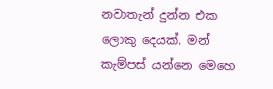නවාතැන් දුන්න එක ලොකු දෙයක්. මන් කැම්පස් යන්නෙ මෙහෙ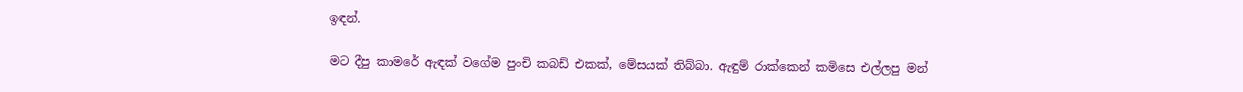ඉඳන්.

මට දීපු කාමරේ ඇඳක් වගේම පුංචි කබඩ් එකක්, මේසයක් තිබ්බා. ඇඳුම් රාක්කෙන් කමිසෙ එල්ලපු මන්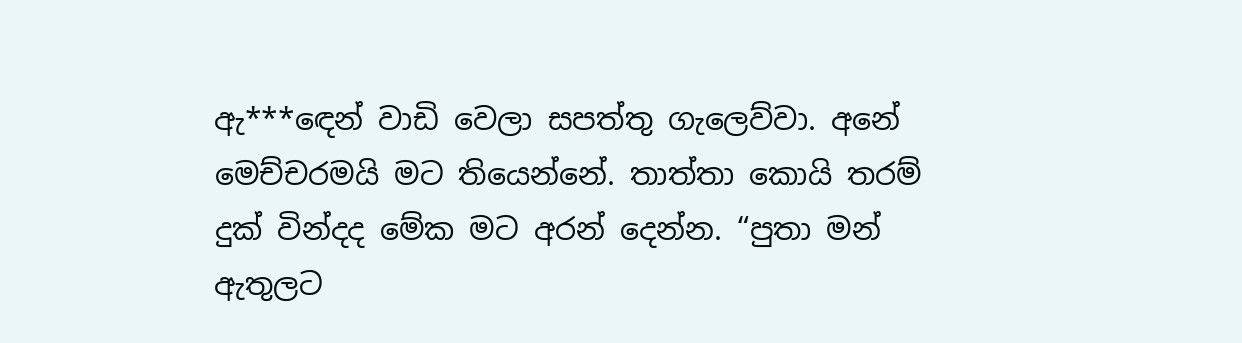ඇ***ඳෙන් වාඩි වෙලා සපත්තු ගැලෙව්වා. අනේ මෙච්චරමයි මට තියෙන්නේ. තාත්තා කොයි තරම් දුක් වින්දද මේක මට අරන් දෙන්න. “පුතා මන් ඇතුලට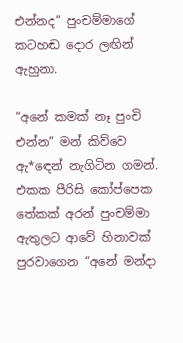එන්නද” පුංචම්මාගේ කටහඬ දොර ලඟින් ඇහුනා.

“අනේ කමක් නෑ පුංචි එන්න” මන් කිව්වෙ ඇ*ඳෙන් නැගිටින ගමන්. එකක පීරිසි කෝප්පෙක තේකක් අරන් පුංචම්මා ඇතුලට ආවේ හිනාවක් පුරවාගෙන “අනේ මන්දා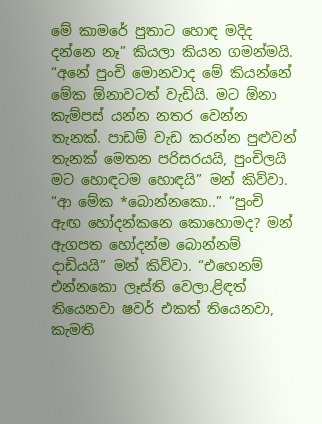මේ කාමරේ පුතාට හොඳ මදිද දන්නෙ නෑ” කියලා කියන ගමන්මයි. “අනේ පුංචි මොනවාද මේ කියන්නේ මේක ඕනාවටත් වැඩියි. මට ඕනා කැම්පස් යන්න නතර වෙන්න තැනක්. පාඩම් වැඩ කරන්න පුළුවන් තැනක් මෙතන පරිසරයයි, පුංචිලයි මට හොඳටම හොඳයි” මන් කිව්වා.
“ආ මේක *බොන්නකො..” “පුංචි ඇඟ හෝදන්කනෙ කොහොමද? මන් ඇගපත හෝදන්ම බොන්නම් දාඩියයි” මන් කිව්වා. “එහෙනම් එන්නකො ලෑස්ති වෙලා.ළිඳත් තියෙනවා ෂවර් එකත් තියෙනවා, කැමති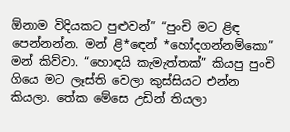ඕනාම විදියකට පුළුවන්” “පුංචි මට ළිඳ පෙන්නන්න. මන් ළි*ඳෙන් *හෝදගන්නම්කො” මන් කිව්වා. “හොඳයි කැමැත්තක්” කියපු පුංචි ගියෙ මට ලෑස්ති වෙලා කුස්සියට එන්න කියලා. තේක මේසෙ උඩින් තියලා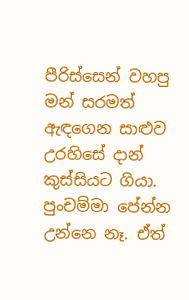පීරිස්සෙන් වහපු මන් සරමත් ඇඳගෙන සාළුව උරහිසේ දාන් කුස්සියට ගියා. පුංචම්මා පේන්න උන්නෙ නෑ. ඒත්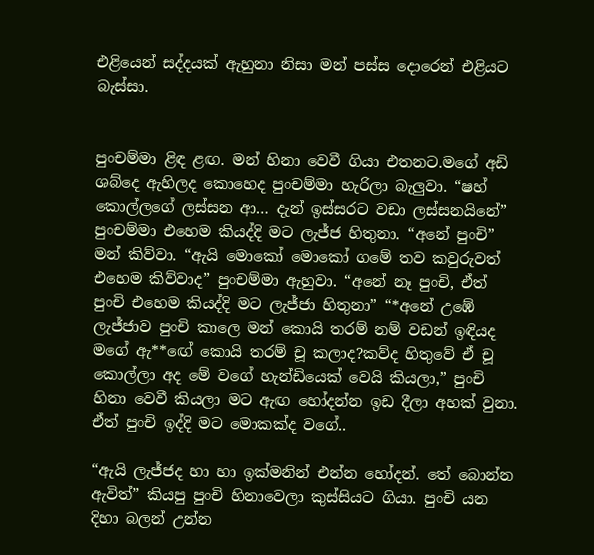එළියෙන් සද්දයක් ඇහුනා නිසා මන් පස්ස දොරෙන් එළියට බැස්සා.


පුංචම්මා ළිඳ ළඟ. මන් හිනා වෙවී ගියා එතනට.මගේ අඩි ශබ්දෙ ඇහිලද කොහෙද පුංචම්මා හැරිලා බැලුවා. “ෂහ් කොල්ලගේ ලස්සන ආ… දැන් ඉස්සරට වඩා ලස්සනයිනේ” පුංචම්මා එහෙම කියද්දි මට ලැජ්ජ හිතුනා. “අනේ පුංචි” මන් කිව්වා. “ඇයි මොකෝ මොකෝ ගමේ තව කවුරුවත් එහෙම කිව්වාද” පුංචම්මා ඇහුවා. “අනේ නෑ පුංචි, ඒත් පුංචි එහෙම කියද්දි මට ලැජ්ජා හිතුනා” “*අනේ උඹේ ලැජ්ජාව පුංචි කාලෙ මන් කොයි තරම් නම් වඩන් ඉඳියද මගේ ඇ**ඟේ කොයි තරම් චූ කලාද?කව්ද හිතුවේ ඒ චූ කොල්ලා අද මේ වගේ හැන්ඩියෙක් වෙයි කියලා,” පුංචි හිනා වෙවී කියලා මට ඇඟ හෝදන්න ඉඩ දීලා අහක් වුනා. ඒත් පුංචි ඉද්දි මට මොකක්ද වගේ..

“ඇයි ලැජ්ජද හා හා ඉක්මනින් එන්න හෝදන්. තේ බොන්න ඇවිත්” කියපු පුංචි හිනාවෙලා කුස්සියට ගියා. පුංචි යන දිහා බලන් උන්න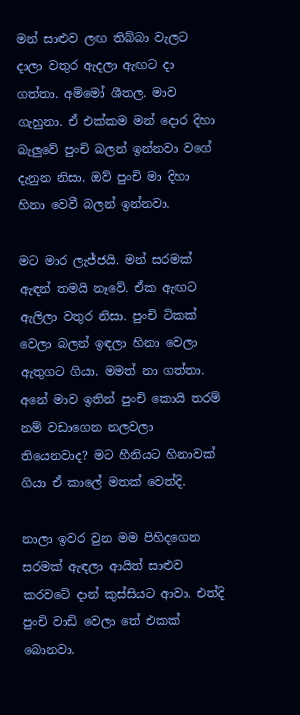මන් සාළුව ලඟ තිබ්බා වැලට දාලා වතුර ඇදලා ඇඟට දා ගත්තා. අම්මෝ ශීතල. මාව ගැහුනා. ඒ එක්කම මන් දොර දිහා බැලුවේ පුංචි බලන් ඉන්නවා වගේ දැනුන නිසා. ඔව් පුංචි මා දිහා හිනා වෙවී බලන් ඉන්නවා.

මට මාර ලැජ්ජයි. මන් සරමක් ඇඳන් තමයි නෑවේ. ඒක ඇඟට ඇලිලා වතුර නිසා. පුංචි ටිකක් වෙලා බලන් ඉඳලා හිනා වෙලා ඇතුගට ගියා. මමත් නා ගත්තා. අනේ මාව ඉතින් පුංචි කොයි තරම් නම් වඩාගෙන නලවලා තියෙනවාද? මට හීනියට හිනාවක් ගියා ඒ කාලේ මතක් වෙත්දි.

නාලා ඉවර වුන මම පිහිදගෙන සරමක් ඇඳලා ආයිත් සාළුව කරවටේ දාන් කුස්සියට ආවා. එත්දි පුංචි වාඩි වෙලා තේ එකක් බොනවා.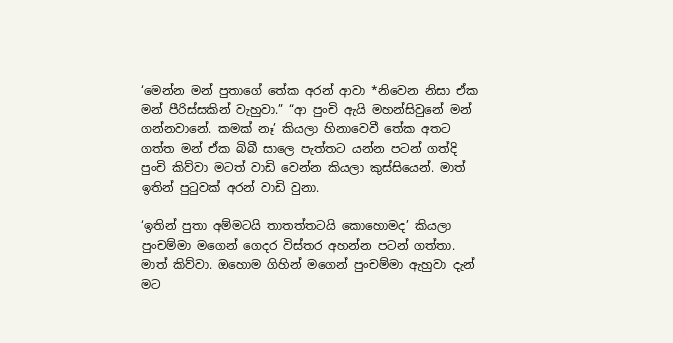‘මෙන්න මන් පුතාගේ තේක අරන් ආවා *නිවෙන නිසා ඒක මන් පීරිස්සකින් වැහුවා.” “ආ පුංචි ඇයි මහන්සිවුනේ මන් ගන්නවානේ. කමක් නෑ’ කියලා හිනාවෙවී තේක අතට ගත්ත මන් ඒක බිබී සාලෙ පැත්තට යන්න පටන් ගත්දි පුංචි කිව්වා මටත් වාඩි වෙන්න කියලා කුස්සියෙන්. මාත් ඉතින් පුටුවක් අරන් වාඩි වුනා.

‘ඉතින් පුතා අම්මටයි තාතත්තටයි කොහොමද’ කියලා පුංචම්මා මගෙන් ගෙදර විස්තර අහන්න පටන් ගත්තා. මාත් කිව්වා. ඔහොම ගිහින් මගෙන් පුංචම්මා ඇහුවා දැන් මට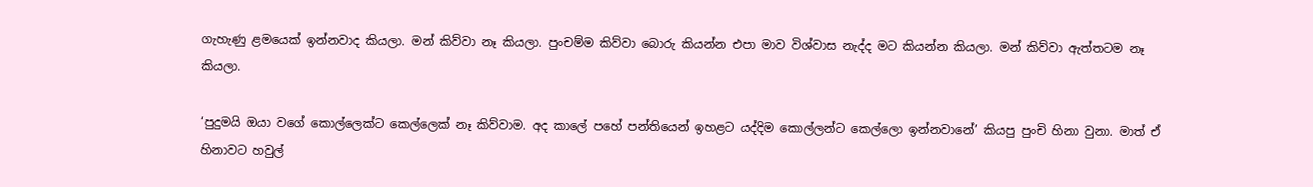ගැහැණු ළමයෙක් ඉන්නවාද කියලා. මන් කිව්වා නෑ කියලා. පුංචම්ම කිව්වා බොරු කියන්න එපා මාව විශ්වාස නැද්ද මට කියන්න කියලා. මන් කිව්වා ඇත්තටම නෑ කියලා.

‘පුදුමයි ඔයා වගේ කොල්ලෙක්ට කෙල්ලෙක් නෑ කිව්වාම. අද කාලේ පහේ පන්තියෙන් ඉහළට යද්දිම කොල්ලන්ට කෙල්ලො ඉන්නවානේ’ කියපු පුංචි හිනා වුනා. මාත් ඒ හිනාවට හවුල්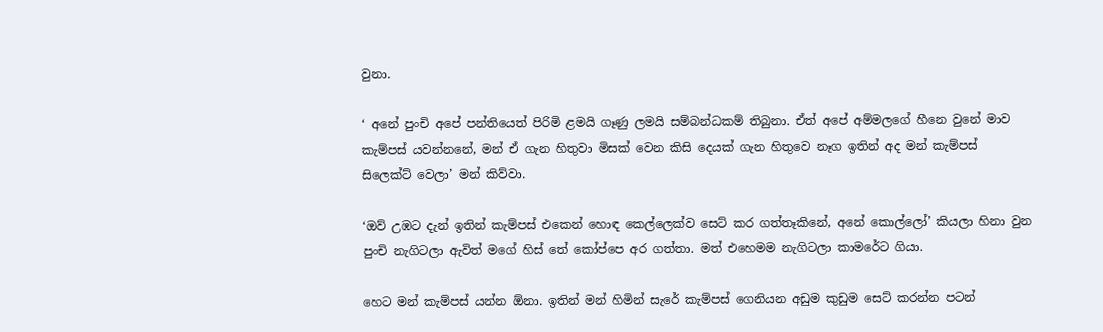වුනා.

‘ අනේ පුංචි අපේ පන්තියෙත් පිරිමි ළමයි ගෑණු ලමයි සම්බන්ධකම් තිබුනා. ඒත් අපේ අම්මලගේ හීනෙ වුනේ මාව කැම්පස් යවන්නනේ, මන් ඒ ගැන හිතුවා මිසක් වෙන කිසි දෙයක් ගැන හිතුවෙ නෑග ඉතින් අද මන් කැම්පස් සිලෙක්ට් වෙලා’ මන් කිව්වා.

‘ඔව් උඹට දැන් ඉතින් කැම්පස් එකෙන් හොඳ කෙල්ලෙක්ව සෙට් කර ගත්තෑකිනේ, අනේ කොල්ලෝ’ කියලා හිනා වුන පුංචි නැගිටලා ඇවිත් මගේ හිස් තේ කෝප්පෙ අර ගත්තා. මත් එහෙමම නැගිටලා කාමරේට ගියා.

හෙට මන් කැම්පස් යන්න ඕනා. ඉතින් මන් හිමින් සැරේ කැම්පස් ගෙනියන අඩුම කුඩුම සෙට් කරන්න පටන්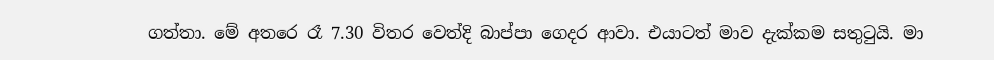ගත්තා. මේ අතරෙ රෑ 7.30 විතර වෙත්දි බාප්පා ගෙදර ආවා. එයාටත් මාව දැක්කම සතුටුයි. මා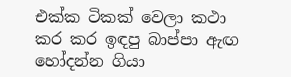එක්ක ටිකක් වෙලා කථා කර කර ඉඳපු බාප්පා ඇඟ හෝදන්න ගියා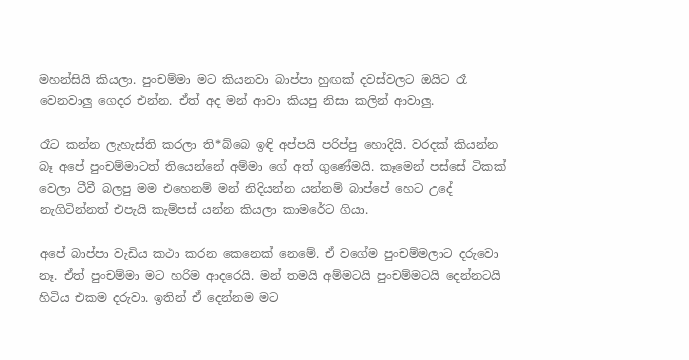මහන්සියි කියලා. පුංචම්මා මට කියනවා බාප්පා හුඟක් දවස්වලට ඔයිට රෑ වෙනවාලු ගෙදර එන්න. ඒත් අද මන් ආවා කියපු නිසා කලින් ආවාලු.

රෑට කන්න ලැහැස්ති කරලා ති*බ්බෙ ඉඳි අප්පයි පරිප්පු හොදියි. වරදක් කියන්න බෑ අපේ පුංචම්මාටත් තියෙන්නේ අම්මා ගේ අත් ගුණේමයි. කෑමෙන් පස්සේ ටිකක් වෙලා ටීවී බලපු මම එහෙනම් මන් නිදියන්න යන්නම් බාප්පේ හෙට උදේ නැගිටින්නත් එපැයි කැම්පස් යන්න කියලා කාමරේට ගියා.

අපේ බාප්පා වැඩිය කථා කරන කෙනෙක් නෙමේ. ඒ වගේම පුංචම්මලාට දරුවො නෑ. ඒත් පුංචම්මා මට හරිම ආදරෙයි. මන් තමයි අම්මටයි පුංචම්මටයි දෙන්නටයි හිටිය එකම දරුවා. ඉතින් ඒ දෙන්නම මට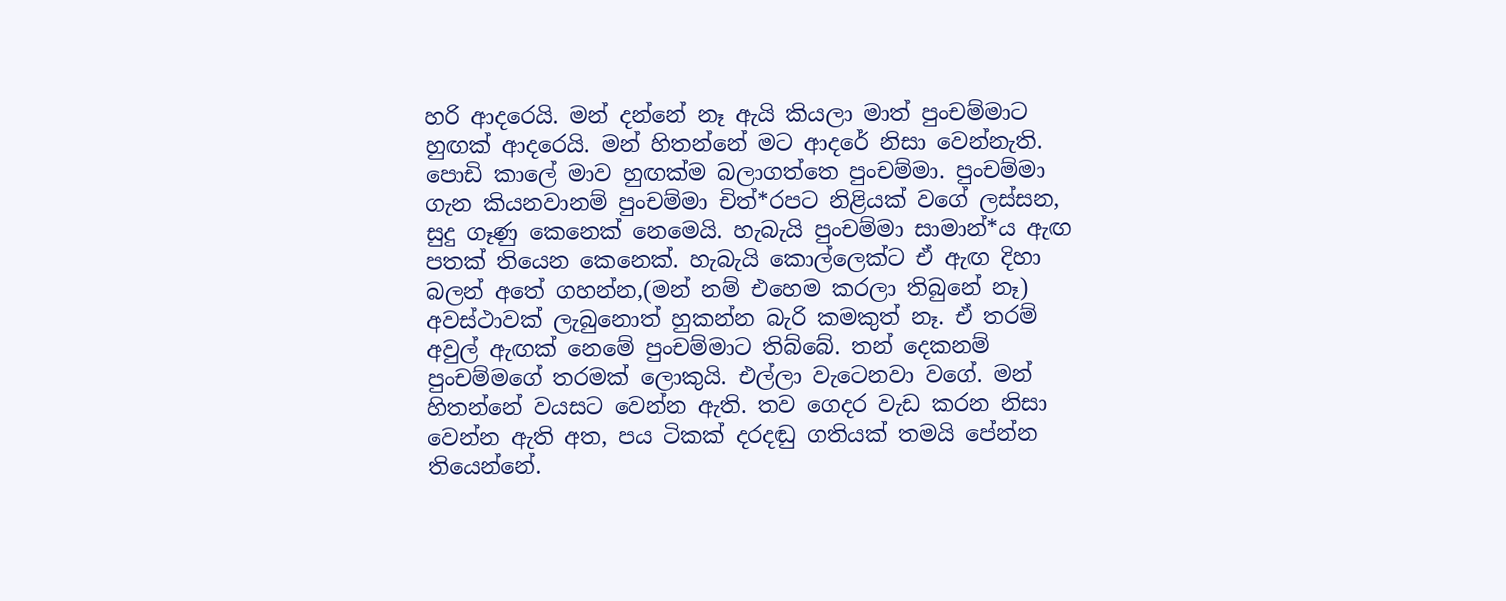හරි ආදරෙයි. මන් දන්නේ නෑ ඇයි කියලා මාත් පුංචම්මාට හුඟක් ආදරෙයි. මන් හිතන්නේ මට ආදරේ නිසා වෙන්නැති. පොඩි කාලේ මාව හුඟක්ම බලාගත්තෙ පුංචම්මා. පුංචම්මා ගැන කියනවානම් පුංචම්මා චිත්*රපට නිළියක් වගේ ලස්සන, සුදු ගෑණු කෙනෙක් නෙමෙයි. හැබැයි පුංචම්මා සාමාන්*ය ඇඟ පතක් තියෙන කෙනෙක්. හැබැයි කොල්ලෙක්ට ඒ ඇඟ දිහා බලන් අතේ ගහන්න,(මන් නම් එහෙම කරලා තිබුනේ නෑ) අවස්ථාවක් ලැබුනොත් හුකන්න බැරි කමකුත් නෑ. ඒ තරම් අවුල් ඇඟක් නෙමේ පුංචම්මාට තිබ්බේ. තන් දෙකනම් පුංචම්මගේ තරමක් ලොකුයි. එල්ලා වැටෙනවා වගේ. මන් හිතන්නේ වයසට වෙන්න ඇති. තව ගෙදර වැඩ කරන නිසා වෙන්න ඇති අත, පය ටිකක් දරදඬු ගතියක් තමයි පේන්න තියෙන්නේ.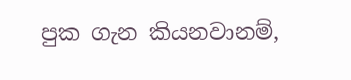පුක ගැන කියනවානම්,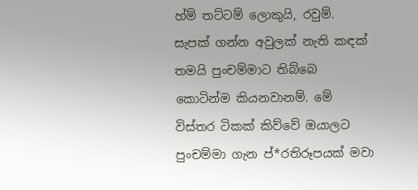හ්ම් තට්ටම් ලොකුයි, රවුම්. සැපක් ගන්න අවුලක් නැති කඳක් තමයි පුංචම්මාට තිබ්බෙ කොටින්ම කියනවානම්. මේ විස්තර ටිකක් කිව්වේ ඔයාලට පුංචම්මා ගැන ප්*රතිරූපයක් මවා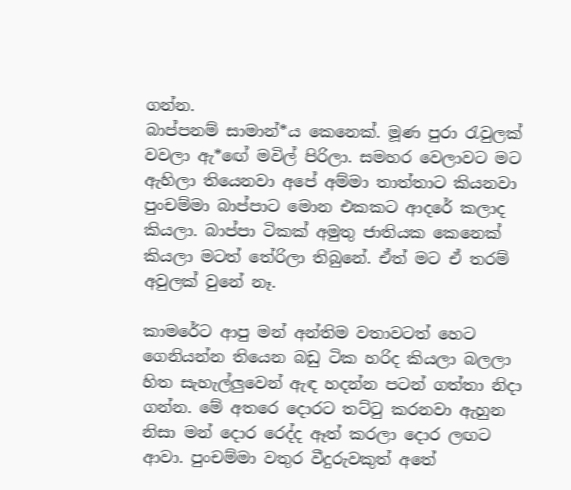ගන්න.
බාප්පනම් සාමාන්*ය කෙනෙක්. මූණ පුරා රැවුලක් වවලා ඇ*ඟේ මවිල් පිරිලා. සමහර වෙලාවට මට ඇහිලා තියෙනවා අපේ අම්මා තාත්තාට කියනවා පුංචම්මා බාප්පාට මොන එකකට ආදරේ කලාද කියලා. බාප්පා ටිකක් අමුතු ජාතියක කෙනෙක් කියලා මටත් තේරිලා තිබුනේ. ඒත් මට ඒ තරම් අවුලක් වුනේ නෑ.

කාමරේට ආපු මන් අන්තිම වතාවටත් හෙට ගෙනියන්න තියෙන බඩු ටික හරිද කියලා බලලා හිත සැහැල්ලුවෙන් ඇඳ හදන්න පටන් ගත්තා නිදා ගන්න. මේ අතරෙ දොරට තට්ටු කරනවා ඇහුන නිසා මන් දොර රෙද්ද ඈත් කරලා දොර ලඟට ආවා. පුංචම්මා වතුර වීදුරුවකුත් අතේ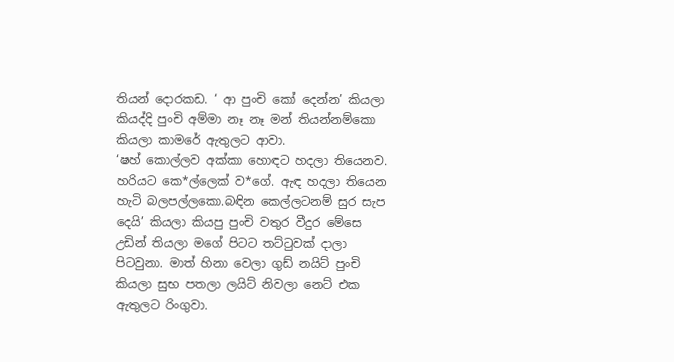තියන් දොරකඩ. ‘ ආ පුංචි කෝ දෙන්න’ කියලා කියද්දි පුංචි අම්මා නෑ නෑ මන් තියන්නම්කො කියලා කාමරේ ඇතුලට ආවා.
‘ෂහ් කොල්ලව අක්කා හොඳට හදලා තියෙනව. හරියට කෙ*ල්ලෙක් ව*ගේ. ඇඳ හදලා තියෙන හැටි බලපල්ලකො.බඳින කෙල්ලටනම් සුර සැප දෙයි’ කියලා කියපු පුංචි වතුර වීදුර මේසෙ උඩින් තියලා මගේ පිටට තට්ටුවක් දාලා පිටවුනා. මාත් හිනා වෙලා ගුඩ් නයිට් පුංචි කියලා සුභ පතලා ලයිට් නිවලා නෙට් එක ඇතුලට රිංගුවා.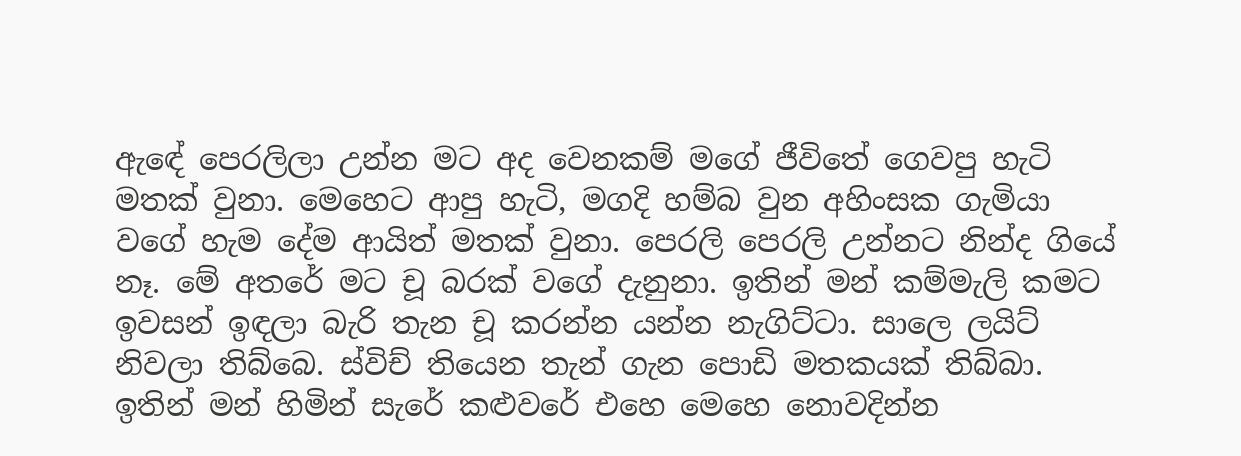ඇඳේ පෙරලිලා උන්න මට අද වෙනකම් මගේ ජීවිතේ ගෙවපු හැටි මතක් වුනා. මෙහෙට ආපු හැටි, මගදි හම්බ වුන අහිංසක ගැමියා වගේ හැම දේම ආයිත් මතක් වුනා. පෙරලි පෙරලි උන්නට නින්ද ගියේ නෑ. මේ අතරේ මට චූ බරක් වගේ දැනුනා. ඉතින් මන් කම්මැලි කමට ඉවසන් ඉඳලා බැරි තැන චූ කරන්න යන්න නැගිට්ටා. සාලෙ ලයිට් නිවලා තිබ්බෙ. ස්විච් තියෙන තැන් ගැන පොඩි මතකයක් තිබ්බා. ඉතින් මන් හිමින් සැරේ කළුවරේ එහෙ මෙහෙ නොවදින්න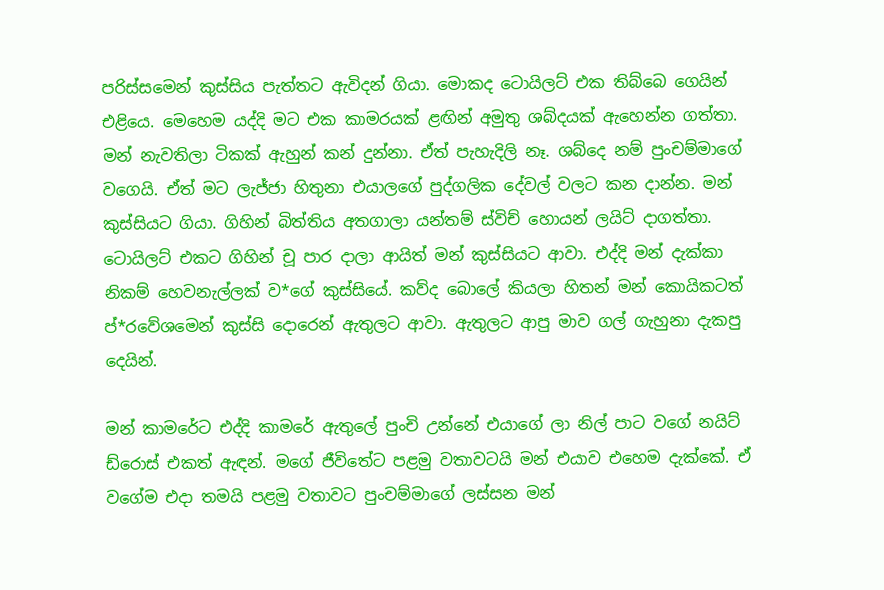පරිස්සමෙන් කුස්සිය පැත්තට ඇවිදන් ගියා. මොකද ටොයිලට් එක තිබ්බෙ ගෙයින් එළියෙ. මෙහෙම යද්දි මට එක කාමරයක් ළඟින් අමුතු ශබ්දයක් ඇහෙන්න ගත්තා. මන් නැවතිලා ටිකක් ඇහුන් කන් දුන්නා. ඒත් පැහැදිලි නෑ. ශබ්දෙ නම් පුංචම්මාගේ වගෙයි. ඒත් මට ලැජ්ජා හිතුනා එයාලගේ පුද්ගලික දේවල් වලට කන දාන්න. මන් කුස්සියට ගියා. ගිහින් බිත්තිය අතගාලා යන්තම් ස්විච් හොයන් ලයිට් දාගත්තා. ටොයිලට් එකට ගිහින් චූ පාර දාලා ආයිත් මන් කුස්සියට ආවා. එද්දි මන් දැක්කා නිකම් හෙවනැල්ලක් ව*ගේ කුස්සියේ. කව්ද බොලේ කියලා හිතන් මන් කොයිකටත් ප්*රවේශමෙන් කුස්සි දොරෙන් ඇතුලට ආවා. ඇතුලට ආපු මාව ගල් ගැහුනා දැකපු දෙයින්.

මන් කාමරේට එද්දි කාමරේ ඇතුලේ පුංචි උන්නේ එයාගේ ලා නිල් පාට වගේ නයිට් ඩ්රොස් එකත් ඇඳන්. මගේ ජීවිතේට පළමු වතාවටයි මන් එයාව එහෙම දැක්කේ. ඒ වගේම එදා තමයි පළමු වතාවට පුංචම්මාගේ ලස්සන මන්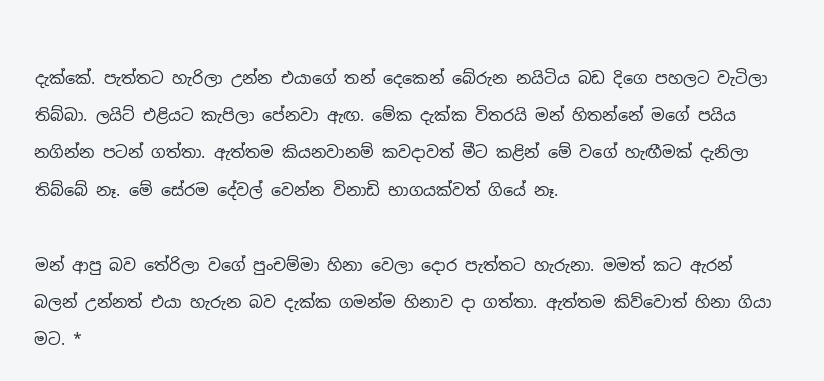දැක්කේ. පැත්තට හැරිලා උන්න එයාගේ තන් දෙකෙන් බේරුන නයිටිය බඩ දිගෙ පහලට වැටිලා තිබ්බා. ලයිට් එළියට කැපිලා පේනවා ඇඟ. මේක දැක්ක විතරයි මන් හිතන්නේ මගේ පයිය නගින්න පටන් ගත්තා. ඇත්තම කියනවානම් කවදාවත් මීට කළින් මේ වගේ හැඟීමක් දැනිලා තිබ්බේ නෑ. මේ සේරම දේවල් වෙන්න විනාඩි භාගයක්වත් ගියේ නෑ.

මන් ආපු බව තේරිලා වගේ පුංචම්මා හිනා වෙලා දොර පැත්තට හැරුනා. මමත් කට ඇරන් බලන් උන්නත් එයා හැරුන බව දැක්ක ගමන්ම හිනාව දා ගත්තා. ඇත්තම කිව්වොත් හිනා ගියා මට. *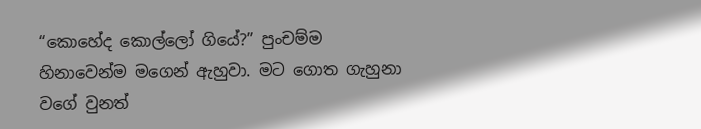“කොහේද කොල්ලෝ ගියේ?” පුංචම්ම හිනාවෙන්ම මගෙන් ඇහුවා. මට ගොත ගැහුනා වගේ වුනත්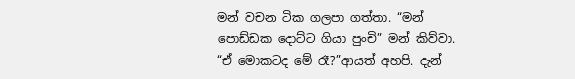මන් වචන ටික ගලපා ගත්තා. “මන් පොඩ්ඩක දොට්ට ගියා පුංචි” මන් කිව්වා. “ඒ මොකටද මේ රෑ?”ආයත් අහපි. දැන්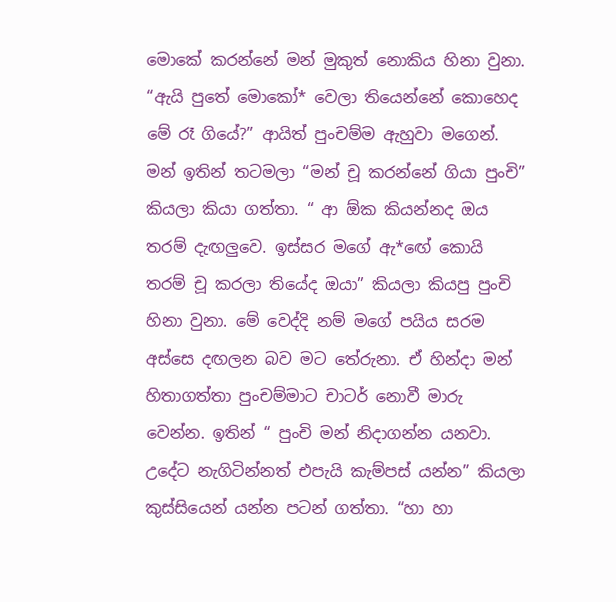මොකේ කරන්නේ මන් මුකුත් නොකිය හිනා වුනා. “ඇයි පුතේ මොකෝ* වෙලා තියෙන්නේ කොහෙද මේ රෑ ගියේ?” ආයිත් පුංචම්ම ඇහුවා මගෙන්. මන් ඉතින් තටමලා “මන් චූ කරන්නේ ගියා පුංචි” කියලා කියා ගත්තා. “ ආ ඕක කියන්නද ඔය තරම් දැඟලුවෙ. ඉස්සර මගේ ඇ*ඟේ කොයි තරම් චූ කරලා තියේද ඔයා” කියලා කියපු පුංචි හිනා වුනා. මේ වෙද්දි නම් මගේ පයිය සරම අස්සෙ දඟලන බව මට තේරුනා. ඒ හින්දා මන් හිතාගත්තා පුංචම්මාට චාටර් නොවී මාරු වෙන්න. ඉතින් “ පුංචි මන් නිදාගන්න යනවා. උදේට නැගිටින්නත් එපැයි කැම්පස් යන්න” කියලා කුස්සියෙන් යන්න පටන් ගත්තා. “හා හා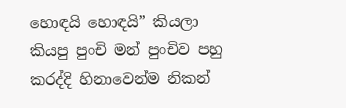හොඳයි හොඳයි” කියලා කියපු පුංචි මන් පුංචිව පහු කරද්දි හිනාවෙන්ම නිකන්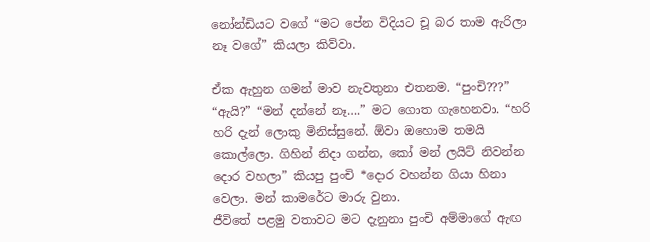නෝන්ඩියට වගේ “මට පේන විදියට චූ බර තාම ඇරිලා නෑ වගේ” කියලා කිව්වා.

ඒක ඇහුන ගමන් මාව නැවතුනා එතනම. “පුංචි???” “ඇයි?” “මන් දන්නේ නෑ….” මට ගොත ගැහෙනවා. “හරි හරි දැන් ලොකු මිනිස්සුනේ. ඕවා ඔහොම තමයි කොල්ලො. ගිහින් නිදා ගන්න, කෝ මන් ලයිට් නිවන්න දොර වහලා” කියපු පුංචි *දොර වහන්න ගියා හිනා වෙලා. මන් කාමරේට මාරු වුනා.
ජීවිතේ පළමු වතාවට මට දැනුනා පුංචි අම්මාගේ ඇඟ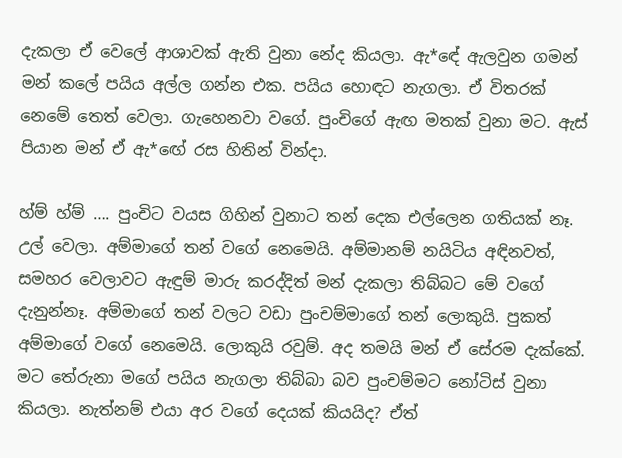දැකලා ඒ වෙලේ ආශාවක් ඇති වුනා නේද කියලා. ඇ*ඳේ ඇලවුන ගමන් මන් කලේ පයිය අල්ල ගන්න එක. පයිය හොඳට නැගලා. ඒ විතරක් නෙමේ තෙත් වෙලා. ගැහෙනවා වගේ. පුංචිගේ ඇඟ මතක් වුනා මට. ඇස් පියාන මන් ඒ ඇ*ඟේ රස හිතින් වින්දා.

හ්ම් හ්ම් …. පුංචිට වයස ගිහින් වුනාට තන් දෙක එල්ලෙන ගතියක් නෑ. උල් වෙලා. අම්මාගේ තන් වගේ නෙමෙයි. අම්මානම් නයිටිය අඳිනවත්, සමහර වෙලාවට ඇඳුම් මාරු කරද්දිත් මන් දැකලා තිබ්බට මේ වගේ දැනුන්නෑ. අම්මාගේ තන් වලට වඩා පුංචම්මාගේ තන් ලොකුයි. පුකත් අම්මාගේ වගේ නෙමෙයි. ලොකුයි රවුම්. අද තමයි මන් ඒ සේරම දැක්කේ. මට තේරුනා මගේ පයිය නැගලා තිබ්බා බව පුංචම්මට නෝටිස් වුනා කියලා. නැත්නම් එයා අර වගේ දෙයක් කියයිද? ඒත්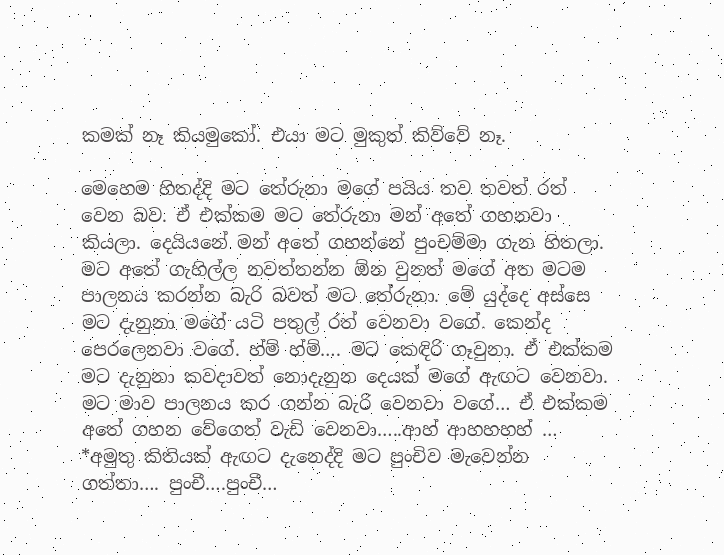කමක් නෑ කියමුකෝ. එයා මට මුකුත් කිව්වේ නෑ.

මෙහෙම හිතද්දි මට තේරුනා මගේ පයිය තව තවත් රත් වෙන බව. ඒ එක්කම මට තේරුනා මන් අතේ ගහනවා කියලා. දෙයියනේ මන් අතේ ගහන්නේ පුංචම්මා ගැන හිතලා. මට අතේ ගැහිල්ල නවත්තන්න ඕන වුනත් මගේ අත මටම පාලනය කරන්න බැරි බවත් මට තේරුනා. මේ යුද්දෙ අස්සෙ මට දැනුනා මගේ යටි පතුල් රත් වෙනවා වගේ. කෙන්ද පෙරලෙනවා වගේ. හ්ම් හ්ම්…. මට කෙඳිරි ගෑවුනා. ඒ එක්කම මට දැනුනා කවදාවත් නොදැනුන දෙයක් මගේ ඇඟට වෙනවා. මට මාව පාලනය කර ගන්න බැරි වෙනවා වගේ… ඒ එක්කම අතේ ගහන වේගෙත් වැඩි වෙනවා…..ආහ් ආහහහහ් … *අමුතු කිතියක් ඇඟට දැනෙද්දි මට පුංචිව මැවෙන්න ගත්තා…. පුංචී….පුංචී…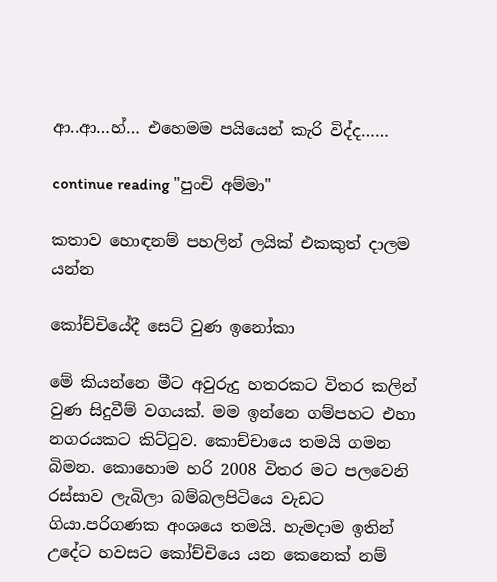ආ..ආ…හ්… එහෙමම පයියෙන් කැරි විද්ද……

continue reading "පුංචි අම්මා"

කතාව හොඳනම් පහලින් ලයික් එකකුත් දාලම යන්න

කෝච්චියේදී සෙට් වුණ ඉනෝකා

මේ කියන්නෙ මීට අවුරුදු හතරකට විතර කලින් වුණ සිදුවීම් වගයක්. මම ඉන්නෙ ගම්පහට එහා නගරයකට කිට්ටුව. කොච්චායෙ තමයි ගමන බිමන. කොහොම හරි 2008 විතර මට පලවෙනි රස්සාව ලැබිලා බම්බලපිටියෙ වැඩට ගියා.පරිගණක අංශයෙ තමයි. හැමදාම ඉතින් උදේට හවසට කෝච්චියෙ යන කෙනෙක් නම්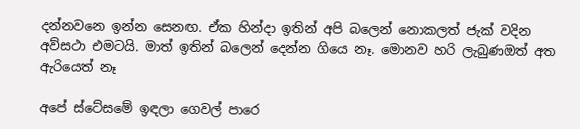දන්නවනෙ ඉන්න සෙනඟ. ඒක හින්දා ඉතින් අපි බලෙන් නොකලත් ජැක් වදින අව්සථා එමටයි. මාත් ඉතින් බලෙන් දෙන්න ගියෙ නෑ. මොනව හරි ලැබුණඔත් අත ඇරියෙත් නෑ

අපේ ස්ටේසමේ ඉඳලා ගෙවල් පාරෙ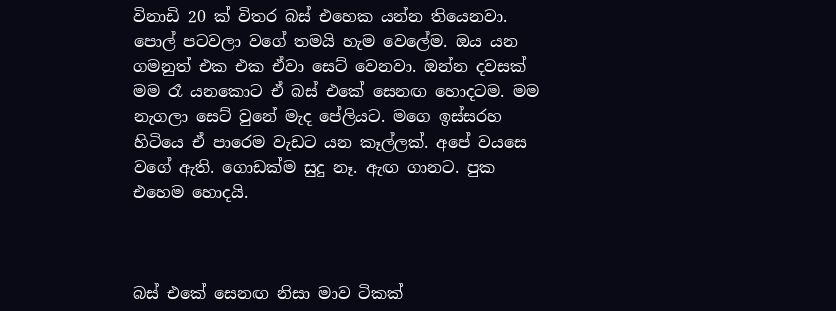විනාඩි 20 ක් විතර බස් එහෙක යන්න තියෙනවා. පොල් පටවලා වගේ තමයි හැම වෙලේම. ඔය යන ගමනුත් එක එක ඒවා සෙට් වෙනවා. ඔන්න දවසක් මම රෑ යනකොට ඒ බස් එකේ සෙනඟ හොදටම. මම නැගලා සෙට් වුනේ මැද පේලියට. මගෙ ඉස්සරහ හිටියෙ ඒ පාරෙම වැඩට යන කෑල්ලක්. අපේ වයසෙ වගේ ඇති. ගොඩක්ම සුදු නෑ. ඇඟ ගානට. පුක එහෙම හොදයි.



බස් එකේ සෙනඟ නිසා මාව ටිකක්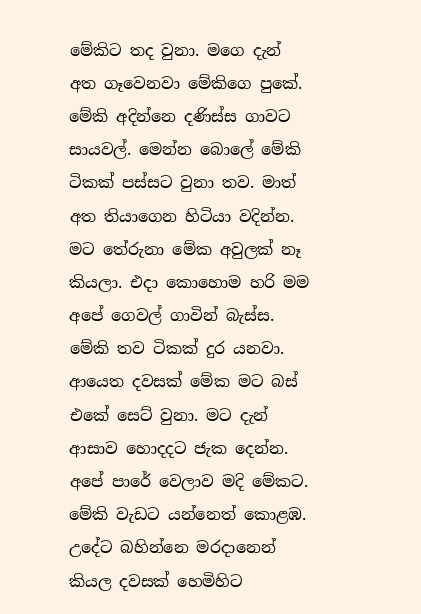මේකිට තද වුනා. මගෙ දැන් අත ගෑවෙනවා මේකිගෙ පුකේ. මේකි අදින්නෙ දණිස්ස ගාවට සායවල්. මෙන්න බොලේ මේකි ටිකක් පස්සට වුනා තව. මාත් අත තියාගෙන හිටියා වදින්න. මට තේරුනා මේක අවුලක් නෑ කියලා. එදා කොහොම හරි මම අපේ ගෙවල් ගාවින් බැස්ස. මේකි තව ටිකක් දුර යනවා. ආයෙත දවසක් මේක මට බස් එකේ සෙට් වුනා. මට දැන් ආසාව හොදදට ජැක දෙන්න. අපේ පාරේ වෙලාව මදි මේකට. මේකි වැඩට යන්නෙත් කොළඹ. උදේට බහින්නෙ මරදානෙන් කියල දවසක් හෙමිහිට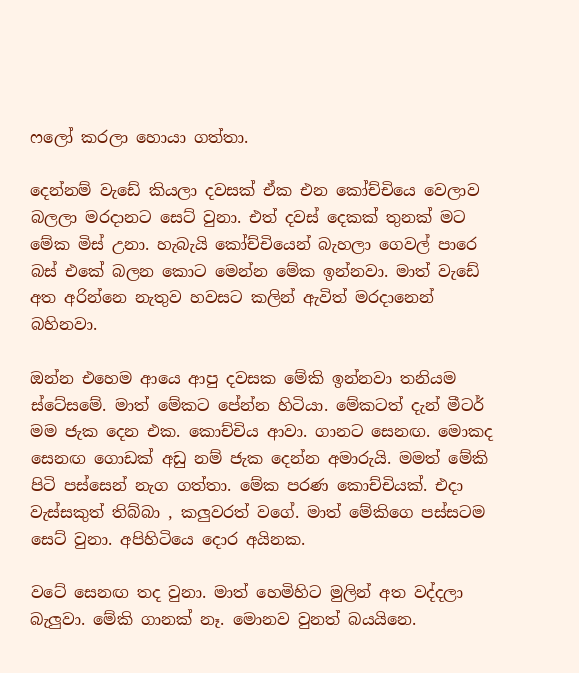ෆලෝ කරලා හොයා ගත්තා.

දෙන්නම් වැඩේ කියලා දවසක් ඒක එන කෝච්චියෙ වෙලාව බලලා මරදානට සෙට් වුනා. එත් දවස් දෙකක් තුනක් මට මේක මිස් උනා. හැබැයි කෝච්චියෙන් බැහලා ගෙවල් පාරෙ බස් එකේ බලන කොට මෙන්න මේක ඉන්නවා. මාත් වැඩේ අත අරින්නෙ නැතුව හවසට කලින් ඇවිත් මරදානෙන් බහිනවා.

ඔන්න එහෙම ආයෙ ආපු දවසක මේකි ඉන්නවා තනියම ස්ටේසමේ. මාත් මේකට පේන්න හිටියා. මේකටත් දැන් මීටර් මම ජැක දෙන එක. කොච්චිය ආවා. ගානට සෙනඟ. මොකද සෙනඟ ගොඩක් අඩු නම් ජැක දෙන්න අමාරුයි. මමත් මේකි පිටි පස්සෙන් නැග ගත්තා. මේක පරණ කොච්චියක්. එදා වැස්සකුත් තිබ්බා , කලුවරත් වගේ. මාත් මේකිගෙ පස්සටම සෙට් වුනා. අපිහිටියෙ දොර අයිනක.

වටේ සෙනඟ තද වුනා. මාත් හෙමිහිට මුලින් අත වද්දලා බැලුවා. මේකි ගානක් නෑ. මොනව වුනත් බයයිනෙ.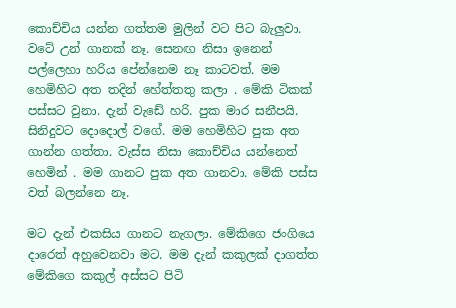කොච්චිය යන්න ගත්තම මුලින් වට පිට බැලුවා. වටේ උන් ගානක් නෑ. සෙනඟ නිසා ඉනෙන් පල්ලෙහා හරිය පේන්නෙම නෑ කාටවත්. මම හෙමිහිට අත තදින් හේත්තතු කලා . මේකි ටිකක් පස්සට වුනා. දැන් වැඩේ හරි. පුක මාර සනීපයි. සිනිදුවට දොදොල් වගේ. මම හෙමිහිට පුක අත ගාන්න ගත්තා. වැස්ස නිසා කොච්චිය යන්නෙත් හෙමින් . මම ගානට පුක අත ගානවා. මේකි පස්ස වත් බලන්නෙ නෑ.

මට දැන් එකසිය ගානට නැගලා. මේකිගෙ ජංගියෙ දාරෙත් අහුවෙනවා මට. මම දැන් කකුලක් දාගත්ත මේකිගෙ කකුල් අස්සට පිටි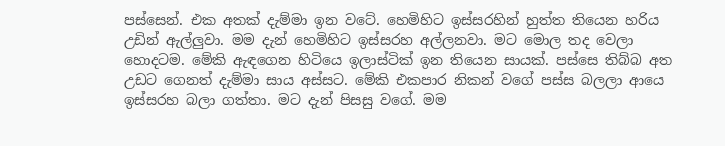පස්සෙන්. එක අතක් දැම්මා ඉන වටේ. හෙමිහිට ඉස්සරහින් හුත්ත තියෙන හරිය උඩින් ඇල්ලුවා. මම දැන් හෙමිහිට ඉස්සරහ අල්ලනවා. මට මොල තද වෙලා හොදටම. මේකි ඇඳගෙන හිටියෙ ඉලාස්ටික් ඉන තියෙන සායක්. පස්සෙ තිබ්බ අත උඩට ගෙනත් දැම්මා සාය අස්සට. මේකි එකපාර නිකන් වගේ පස්ස බලලා ආයෙ ඉස්සරහ බලා ගත්තා. මට දැන් පිසසු වගේ. මම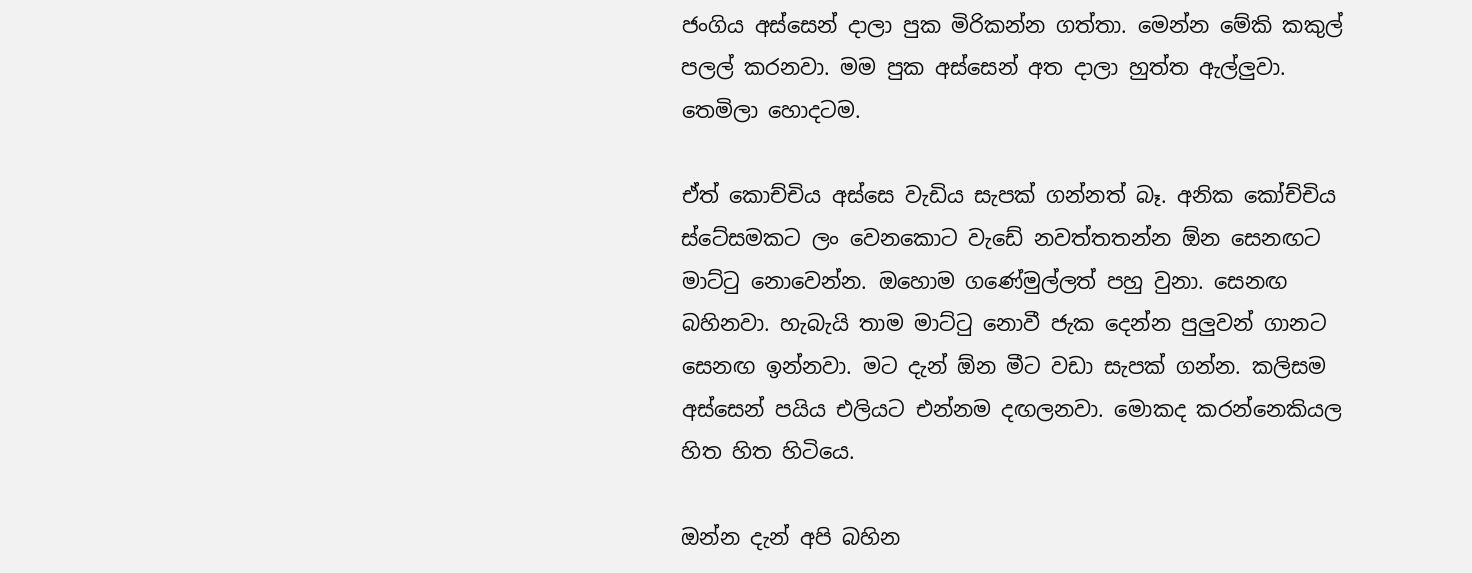ජංගිය අස්සෙන් දාලා පුක මිරිකන්න ගත්තා. මෙන්න මේකි කකුල් පලල් කරනවා. මම පුක අස්සෙන් අත දාලා හුත්ත ඇල්ලුවා. තෙමිලා හොදටම.

ඒත් කොච්චිය අස්සෙ වැඩිය සැපක් ගන්නත් බෑ. අනික කෝච්චිය ස්ටේසමකට ලං වෙනකොට වැඩේ නවත්තතන්න ඕන සෙනඟට මාට්ටු නොවෙන්න. ඔහොම ගණේමුල්ලත් පහු වුනා. සෙනඟ බහිනවා. හැබැයි තාම මාට්ටු නොවී ජැක දෙන්න පුලුවන් ගානට සෙනඟ ඉන්නවා. මට දැන් ඕන මීට වඩා සැපක් ගන්න. කලිසම අස්සෙන් පයිය එලියට එන්නම දඟලනවා. මොකද කරන්නෙකියල හිත හිත හිටියෙ.

ඔන්න දැන් අපි බහින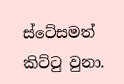ස්ටේසමත් කිට්ටු වුනා.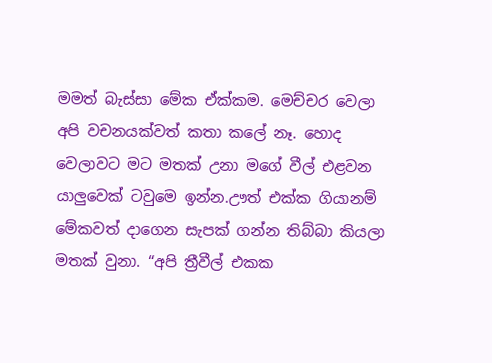මමත් බැස්සා මේක ඒක්කම. මෙච්චර වෙලා අපි වචනයක්වත් කතා කලේ නෑ. හොද වෙලාවට මට මතක් උනා මගේ වීල් එළවන යාලුවෙක් ටවුමෙ ඉන්න.ඌත් එක්ක ගියානම් මේකවත් දාගෙන සැපක් ගන්න තිබ්බා කියලා මතක් වුනා. “අපි ත්‍රීවීල් එකක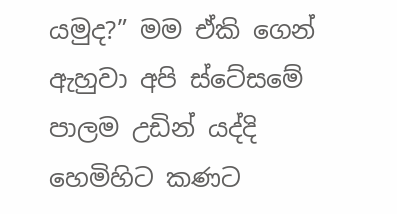යමුද?” මම ඒකි ගෙන් ඇහුවා අපි ස්ටේසමේ පාලම උඩින් යද්දි හෙමිහිට කණට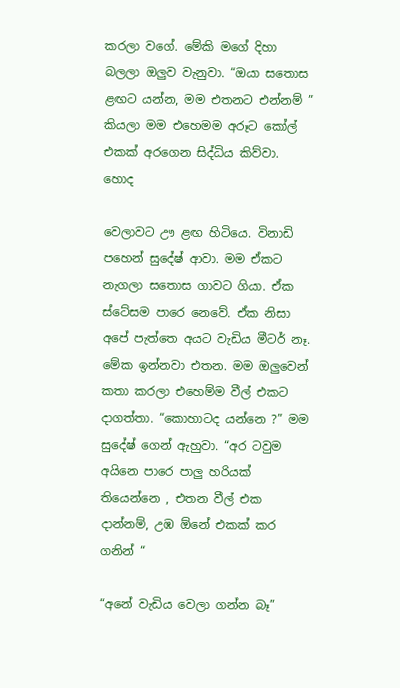කරලා වගේ. මේකි මගේ දිහා බලලා ඔලුව වැනුවා. “ඔයා සතොස ළඟට යන්න, මම එතනට එන්නම් ” කියලා මම එහෙමම අරූට කෝල් එකක් අරගෙන සිද්ධිය කිව්වා. හොද

වෙලාවට ඌ ළඟ හිටියෙ. විනාඩි පහෙන් සුදේෂ් ආවා. මම ඒකට නැගලා සතොස ගාවට ගියා. ඒක ස්ටේසම පාරෙ නෙවේ. ඒක නිසා අපේ පැත්තෙ අයට වැඩිය මීටර් නෑ. මේක ඉන්නවා එතන. මම ඔලුවෙන් කතා කරලා එහෙම්ම වීල් එකට දාගත්තා. “කොහාටද යන්නෙ ?” මම සුදේෂ් ගෙන් ඇහුවා. “අර ටවුම අයිනෙ පාරෙ පාලු හරියක් තියෙන්නෙ , එතන වීල් එක දාන්නම්, උඹ ඕනේ එකක් කර ගනින් “

“අනේ වැඩිය වෙලා ගන්න බෑ”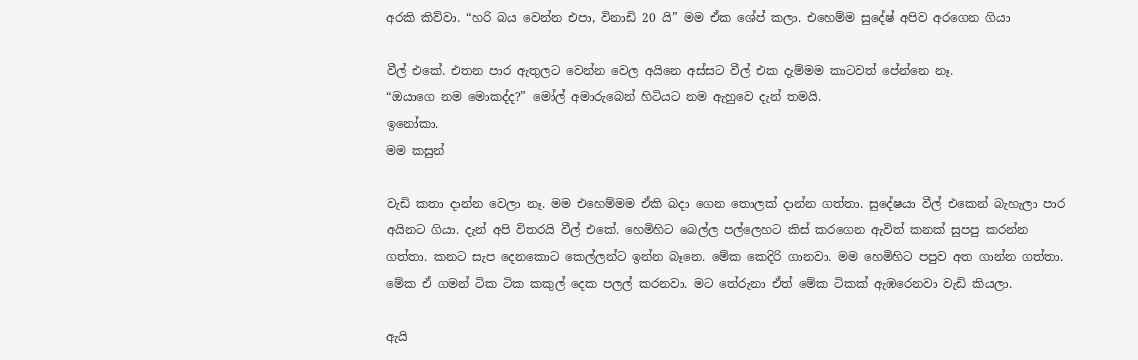අරකි කිව්වා. “හරි බය වෙන්න එපා, විනාඩි 20 යි” මම ඒක ශේප් කලා. එහෙම්ම සුදේෂ් අපිව අරගෙන ගියා

වීල් එකේ. එතන පාර ඇතුලට වෙන්න වෙල අයිනෙ අස්සට වීල් එක දැම්මම කාටවත් පේන්නෙ නෑ.
“ඔයාගෙ නම මොකද්ද?” මෝල් අමාරුබෙන් හිටියට නම ඇහුවෙ දැන් තමයි.
ඉනෝකා.
මම කසුන්

වැඩි කතා දාන්න වෙලා නෑ. මම එහෙම්මම ඒකි බදා ගෙන තොලක් දාන්න ගත්තා. සුදේෂයා වීල් එකෙන් බැහැලා පාර අයිනට ගියා. දැන් අපි විතරයි වීල් එකේ. හෙමිහිට බෙල්ල පල්ලෙහට කිස් කරගෙන ඇවිත් කනක් සුපපු කරන්න ගත්තා. කනට සැප දෙනකොට කෙල්ලන්ට ඉන්න බෑනෙ. මේක කෙදිරි ගානවා. මම හෙමිහිට පපුව අත ගාන්න ගත්තා. මේක ඒ ගමන් ටික ටික කකුල් දෙක පලල් කරනවා. මට තේරුනා ඒත් මේක ටිකක් ඇඹරෙනවා වැඩි කියලා.

ඇයි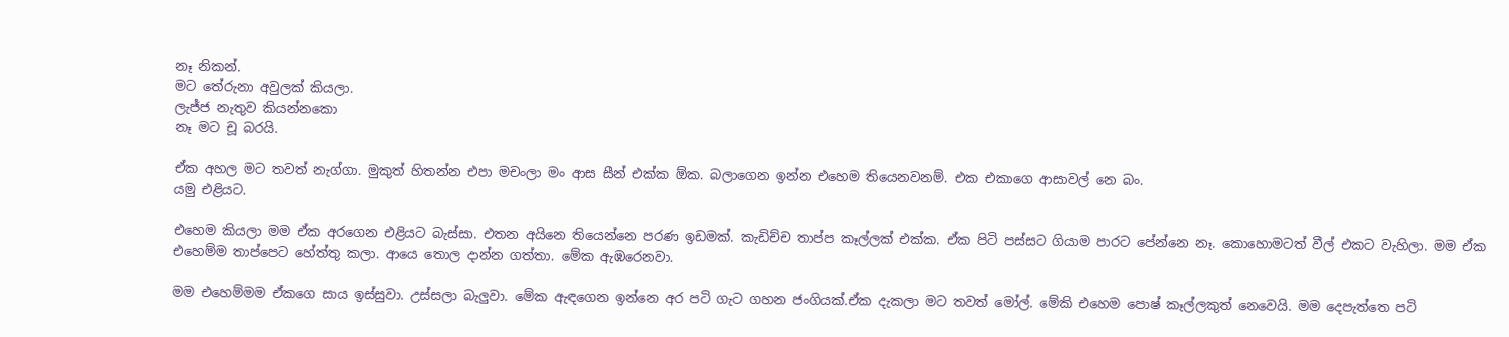නෑ නිකන්.
මට තේරුනා අවුලක් කියලා.
ලැජ්ජ නැතුව කියන්නකො
නෑ මට චූ බරයි.

ඒක අහල මට තවත් නැග්ගා. මුකුත් හිතන්න එපා මචංලා මං ආස සීන් එක්ක ඕක. බලාගෙන ඉන්න එහෙම තියෙනවනම්. එක එකාගෙ ආසාවල් නෙ බං.
යමු එළියට.

එහෙම කියලා මම ඒක අරගෙන එළියට බැස්සා. එතන අයිනෙ තියෙන්නෙ පරණ ඉඩමක්. කැඩිච්ච තාප්ප කෑල්ලක් එක්ක. ඒක පිටි පස්සට ගියාම පාරට පේන්නෙ නෑ. කොහොමටත් වීල් එකට වැහිලා. මම ඒක එහෙම්ම තාප්පෙට හේත්තු කලා. ආයෙ තොල දාන්න ගත්තා. මේක ඇඹරෙනවා.

මම එහෙම්මම ඒකගෙ සාය ඉස්සුවා. උස්සලා බැලුවා. මේක ඇඳගෙන ඉන්නෙ අර පටි ගැට ගහන ජංගියක්.ඒක දැකලා මට තවත් මෝල්. මේකි එහෙම පොෂ් කෑල්ලකුත් නෙවෙයි. මම දෙපැත්තෙ පටි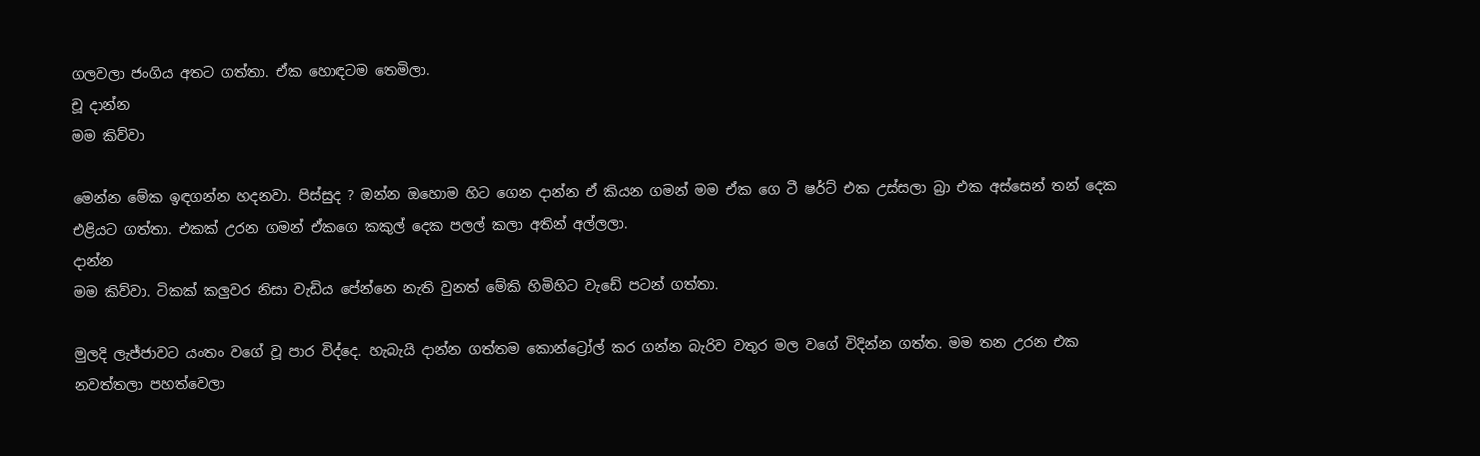ගලවලා ජංගිය අතට ගත්තා. ඒක හොඳටම තෙමිලා.
චූ දාන්න
මම කිව්වා

මෙන්න මේක ඉඳගන්න හදනවා. පිස්සුද ? ඔන්න ඔහොම හිට ගෙන දාන්න ඒ කියන ගමන් මම ඒක ගෙ ටී ෂර්ට් එක උස්සලා බ්‍රා එක අස්සෙන් තන් දෙක එළියට ගත්තා. එකක් උරන ගමන් ඒකගෙ කකුල් දෙක පලල් කලා අතින් අල්ලලා.
දාන්න
මම කිව්වා. ටිකක් කලුවර නිසා වැඩිය පේන්නෙ නැති වුනත් මේකි හිමිහිට වැඩේ පටන් ගත්තා.

මුලදි ලැජ්ජාවට යංතං වගේ වූ පාර විද්දෙ. හැබැයි දාන්න ගත්තම කොන්ට්‍රෝල් කර ගන්න බැරිව වතුර මල වගේ විදින්න ගත්ත. මම තන උරන එක නවත්තලා පහත්වෙලා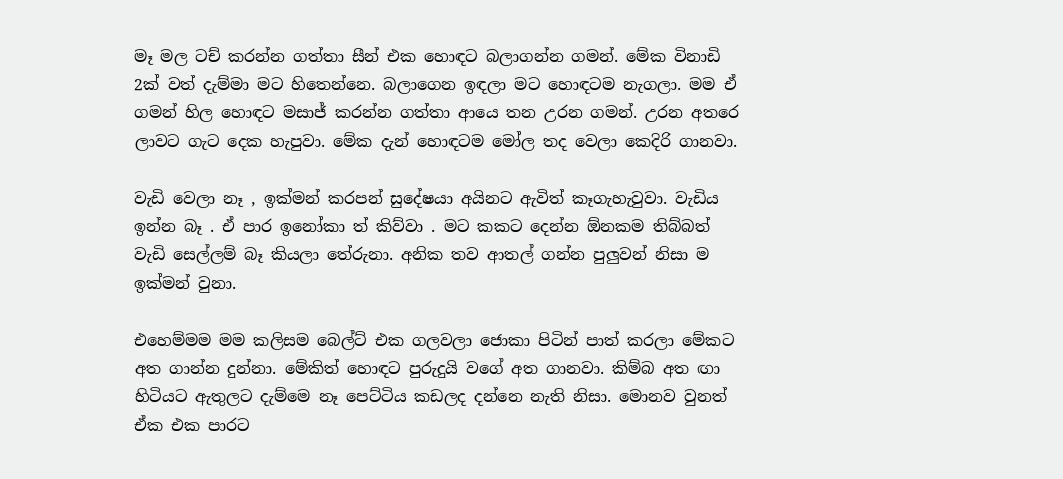මෑ මල ටච් කරන්න ගත්තා සීන් එක හොඳට බලාගන්න ගමන්. මේක විනාඩි 2ක් වත් දැම්මා මට හිතෙන්නෙ. බලාගෙන ඉඳලා මට හොඳටම නැගලා. මම ඒ ගමන් හිල හොඳට මසාජ් කරන්න ගත්තා ආයෙ තන උරන ගමන්. උරන අතරෙ ලාවට ගැට දෙක හැපුවා. මේක දැන් හොඳටම මෝල තද වෙලා කෙදිරි ගානවා.

වැඩි වෙලා නෑ , ඉක්මන් කරපන් සුදේෂයා අයිනට ඇවිත් කෑගැහැවුවා. වැඩිය ඉන්න බෑ . ඒ පාර ඉනෝකා ත් කිව්වා . මට කකට දෙන්න ඕනකම තිබ්බත් වැඩි සෙල්ලම් බෑ කියලා තේරුනා. අනික තව ආතල් ගන්න පුලුවන් නිසා ම ඉක්මන් වුනා.

එහෙම්මම මම කලිසම බෙල්ට් එක ගලවලා ජොකා පිටින් පාත් කරලා මේකට අත ගාන්න දුන්නා. මේකිත් හොඳට පුරුදුයි වගේ අත ගානවා. කිම්බ අත ඟා හිටියට ඇතුලට දැම්මෙ නෑ පෙට්ටිය කඩලද දන්නෙ නැති නිසා. මොනව වුනත් ඒක එක පාරට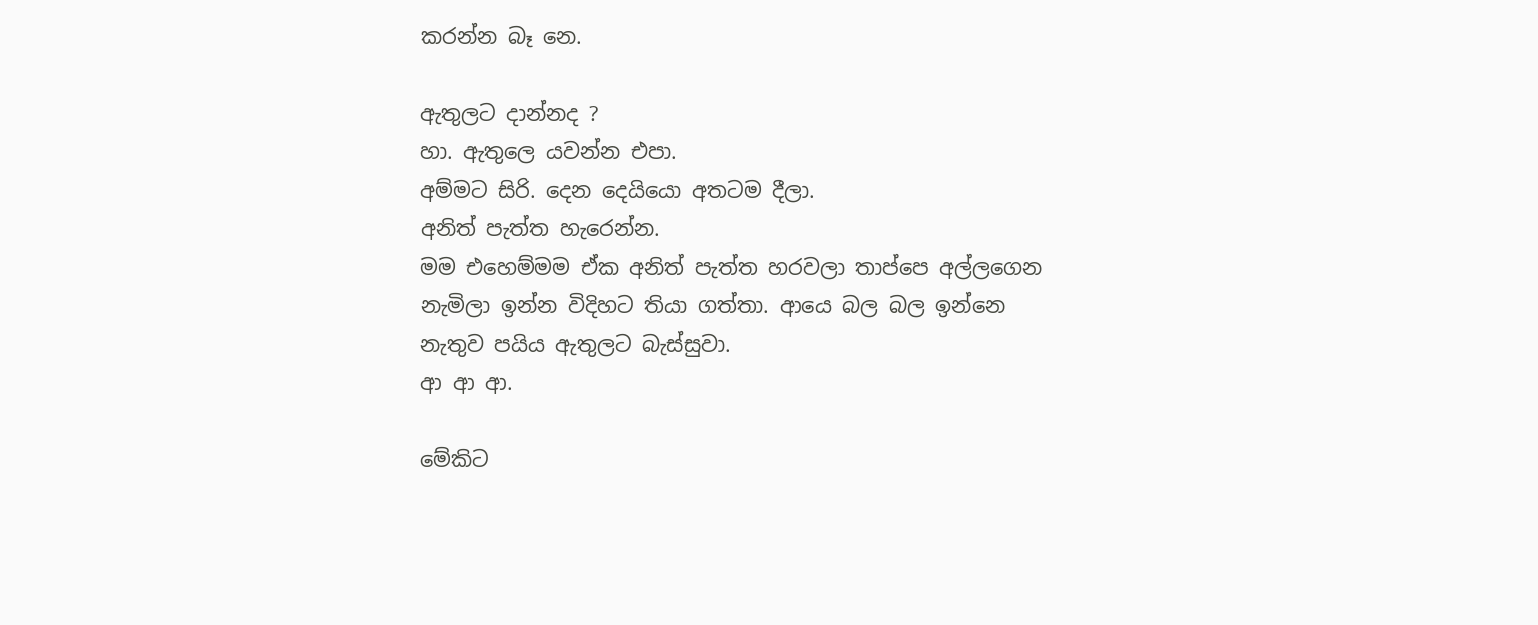කරන්න බෑ නෙ.

ඇතුලට දාන්නද ?
හා. ඇතුලෙ යවන්න එපා.
අම්මට සිරි. දෙන දෙයියො අතටම දීලා.
අනිත් පැත්ත හැරෙන්න.
මම එහෙම්මම ඒක අනිත් පැත්ත හරවලා තාප්පෙ අල්ලගෙන නැමිලා ඉන්න විදිහට තියා ගත්තා. ආයෙ බල බල ඉන්නෙ නැතුව පයිය ඇතුලට බැස්සුවා.
ආ ආ ආ.

මේකිට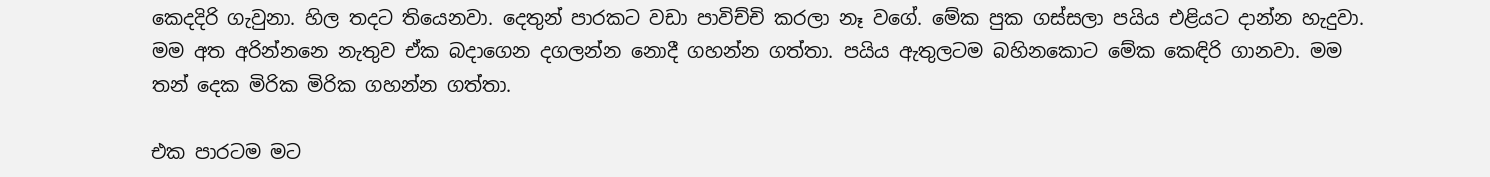කෙදදිරි ගැවුනා. හිල තදට තියෙනවා. දෙතුන් පාරකට වඩා පාවිච්චි කරලා නෑ වගේ. මේක පුක ගස්සලා පයිය එළියට දාන්න හැදුවා. මම අත අරින්නනෙ නැතුව ඒක බදාගෙන දගලන්න නොදී ගහන්න ගත්තා. පයිය ඇතුලටම බහිනකොට මේක කෙඳිරි ගානවා. මම තන් දෙක මිරික මිරික ගහන්න ගත්තා.

එක පාරටම මට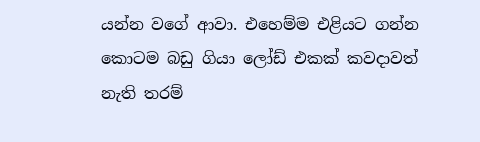යන්න වගේ ආවා. එහෙම්ම එළියට ගන්න කොටම බඩු ගියා ලෝඩ් එකක් කවදාවත් නැති තරම්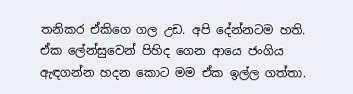තනිකර ඒකිගෙ ගල උඩ. අපි දේන්නටම හති. ඒක ලේන්සුවෙන් පිහිද ගෙන ආයෙ ජංගිය ඇඳගන්න හදන කොට මම ඒක ඉල්ල ගත්තා.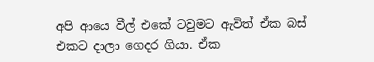අපි ආයෙ වීල් එකේ ටවුමට ඇවිත් ඒක බස් එකට දාලා ගෙදර ගියා. ඒක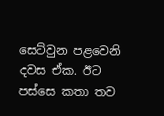සෙට්වුන පළවෙනි දවස ඒක. ඊට පස්සෙ කතා තව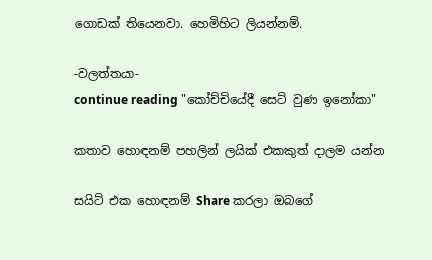ගොඩක් තියෙනවා. හෙමිහිට ලියන්නම්.

-වලත්තයා-
continue reading "කෝච්චියේදී සෙට් වුණ ඉනෝකා"

කතාව හොඳනම් පහලින් ලයික් එකකුත් දාලම යන්න

සයිට් එක හොඳනම් Share කරලා ඔබගේ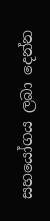සහයෝගය ලබා දෙන්න